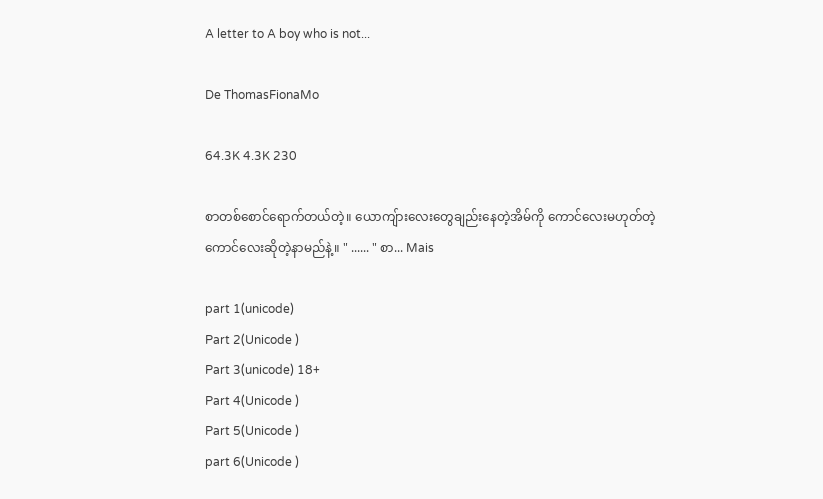A letter to A boy who is not...

De ThomasFionaMo

64.3K 4.3K 230

စာတစ်စောင်ရောက်တယ်တဲ့။ ယောကျ်ားလေးတွေချည်းနေတဲ့အိမ်ကို ကောင်လေးမဟုတ်တဲ့ ကောင်လေးဆိုတဲ့နာမည်နဲ့။ " ...... " စာ... Mais

part 1(unicode)
Part 2(Unicode )
Part 3(unicode) 18+
Part 4(Unicode )
Part 5(Unicode )
part 6(Unicode )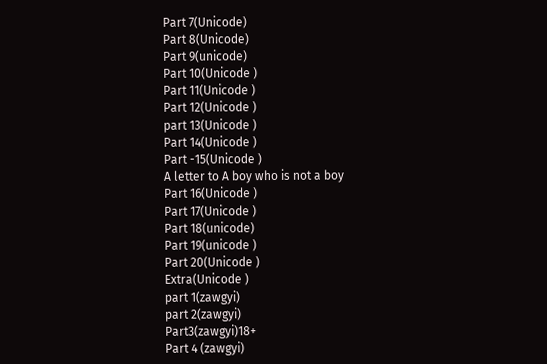Part 7(Unicode)
Part 8(Unicode)
Part 9(unicode)
Part 10(Unicode )
Part 11(Unicode )
Part 12(Unicode )
part 13(Unicode )
Part 14(Unicode )
Part -15(Unicode )
A letter to A boy who is not a boy
Part 16(Unicode )
Part 17(Unicode )
Part 18(unicode)
Part 19(unicode )
Part 20(Unicode )
Extra(Unicode )
part 1(zawgyi)
part 2(zawgyi)
Part3(zawgyi)18+
Part 4 (zawgyi)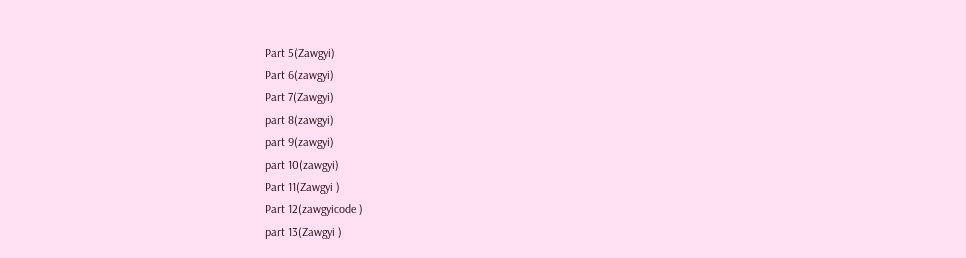Part 5(Zawgyi)
Part 6(zawgyi)
Part 7(Zawgyi)
part 8(zawgyi)
part 9(zawgyi)
part 10(zawgyi)
Part 11(Zawgyi )
Part 12(zawgyicode )
part 13(Zawgyi )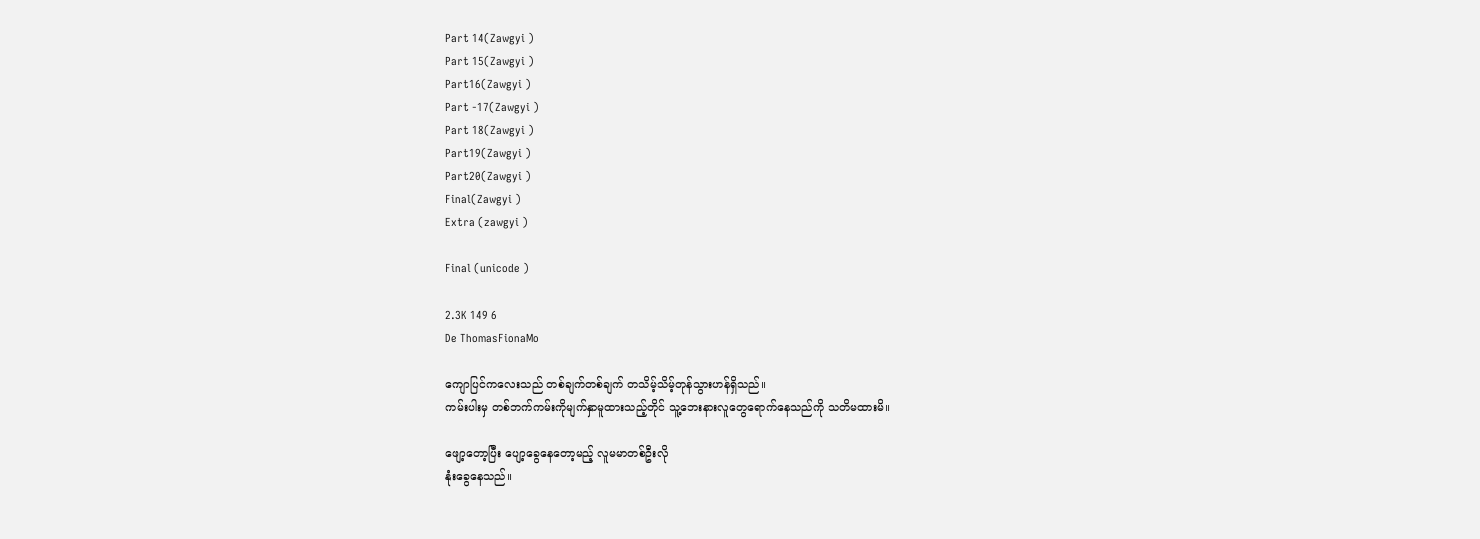Part 14(Zawgyi )
Part 15(Zawgyi )
Part16(Zawgyi )
Part -17(Zawgyi )
Part 18(Zawgyi )
Part19(Zawgyi )
Part20(Zawgyi )
Final(Zawgyi )
Extra (zawgyi )

Final (unicode )

2.3K 149 6
De ThomasFionaMo

ကျောပြင်ကလေးသည် တစ်ချက်တစ်ချက် တသိမ့်သိမ့်တုန်သွားဟန်ရှိသည်။
ကမ်းပါးမှ တစ်ဘက်ကမ်းကိုမျက်နှာမူထားသည့်တိုင် သူ့ဘေးနားလူတွေရောက်နေသည်ကို သတိမထားမိ။

ဖျော့တော့ပြီး ပျော့ခွေနေတော့မည့် လူမမာတစ်ဦးလို
နုံးခွေနေသည်။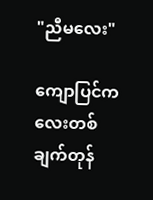"ညီမလေး"

ကျောပြင်ကလေးတစ်ချက်တုန်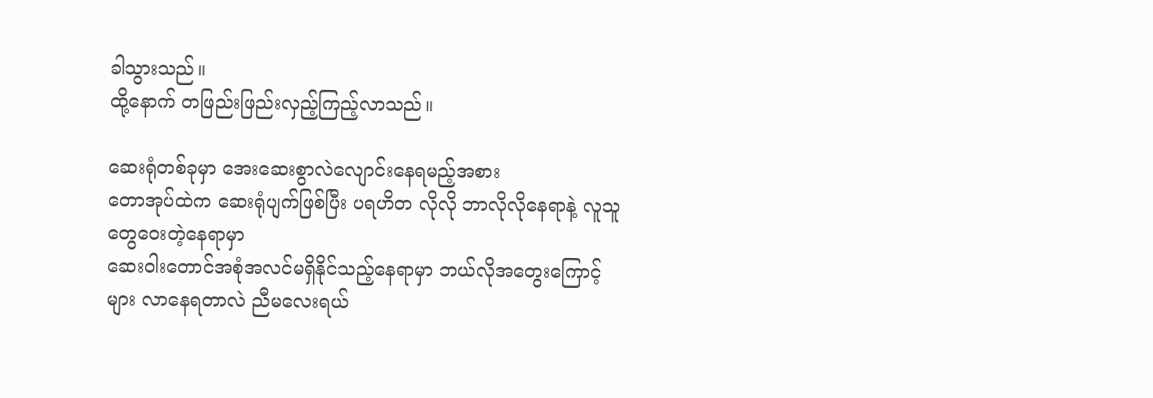ခါသွားသည်။
ထို့နောက် တဖြည်းဖြည်းလှည့်ကြည့်လာသည်။

ဆေးရုံတစ်ခုမှာ အေးဆေးစွာလဲလျောင်းနေရမည့်အစား
တောအုပ်ထဲက ဆေးရုံပျက်ဖြစ်ပြီး ပရဟိတ လိုလို ဘာလိုလိုနေရာနဲ့ လူသူတွေဝေးတဲ့နေရာမှာ
ဆေးဝါးတောင်အစုံအလင်မရှိနိုင်သည့်နေရာမှာ ဘယ်လိုအတွေးကြောင့်များ လာနေရတာလဲ ညီမလေးရယ်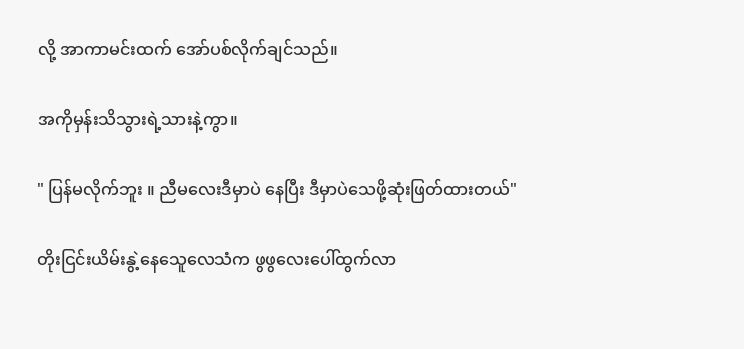လို့ အာကာမင်းထက် အော်ပစ်လိုက်ချင်သည်။

အကိုမှန်းသိသွားရဲ့သားနဲ့ကွာ။

" ပြန်မလိုက်ဘူး ။ ညီမလေးဒီမှာပဲ နေပြီး ဒီမှာပဲသေဖို့ဆုံးဖြတ်ထားတယ်"

တိုးငြင်းယိမ်းနွဲ့နေသေူလေသံက ဖွဖွလေးပေါ်ထွက်လာ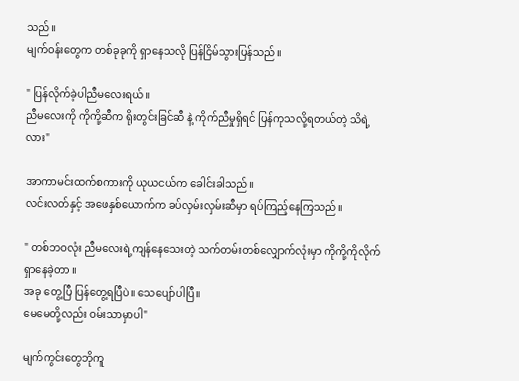သည်။
မျက်ဝန်းတွေက တစ်ခုခုကို ရှာနေသလို ပြန်ငြိမ်သွားပြန်သည်။

" ပြန်လိုက်ခဲ့ပါညီမလေးရယ်။
ညီမလေးကို ကိုကို့ဆီက ရိုးတွင်းခြင်ဆီ နဲ့ ကိုက်ညီမှုရှိရင် ပြန်ကုသလို့ရတယ်တဲ့ သိရဲ့လား"

အာကာမင်းထက်စကားကို ယုယငယ်က ခေါင်းခါသည်။
လင်းလတ်နှင့် အဖေနှစ်ယောက်က ခပ်လှမ်းလှမ်းဆီမှာ ရပ်ကြည့်နေကြသည်။

" တစ်ဘဝလုံး ညီမလေးရဲ့ကျန်နေသေးတဲ့ သက်တမ်းတစ်လျှောက်လုံးမှာ ကိုကို့ကိုလိုက်ရှာနေခဲ့တာ ။
အခု တွေ့ပြီ ပြန်တွေ့ရပြီပဲ။ သေပျော်ပါပြီ။
မေမေတို့လည်း ဝမ်းသာမှာပါ"

မျက်ကွင်းတွေဘိုကူ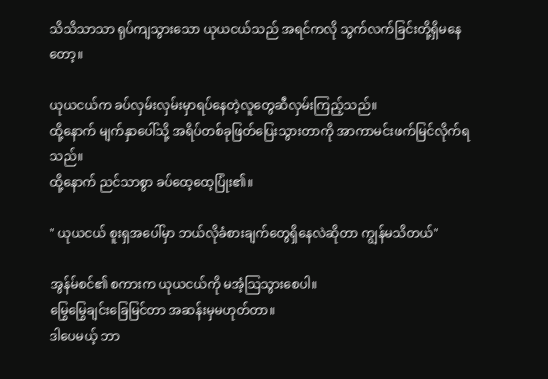သိသိသာသာ ရုပ်ကျသွားသော ယုယငယ်သည် အရင်ကလို သွက်လက်ခြင်းတို့ရှိမနေတော့။

ယုယငယ်က ခပ်လှမ်းလှမ်းမှာရပ်နေတဲ့လူတွေဆီလှမ်းကြည့်သည်။
ထို့နောက် မျက်နှာပေါ်သို့ အရိပ်တစ်ခုဖြတ်ပြေးသွားတာကို အာကာမင်းဖက်မြင်လိုက်ရသည်။
ထို့နောက် ညင်သာစွာ ခပ်ထေ့ထေ့ပြုံး၏။

" ယုယငယ် စူးရှအပေါ်မှာ ဘယ်လိုခံစားချက်တွေရှိနေလဲဆိုတာ ကျွန်မသိတယ်"

အွန်မ်စင်၏ စကားက ယုယငယ်ကို မအံ့သြသွားစေပါ။
မြွေမြွေချင်းခြေမြင်တာ အဆန်းမှမဟုတ်တာ။
ဒါပေမယ့် ဘာ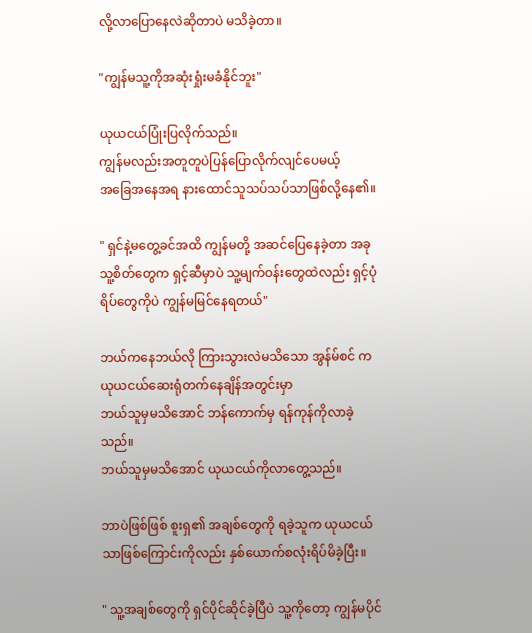လို့လာပြောနေလဲဆိုတာပဲ မသိခဲ့တာ။

"ကျွန်မသူ့ကိုအဆုံးရှုံးမခံနိုင်ဘူး"

ယုယငယ်ပြုံးပြလိုက်သည်။
ကျွန်မလည်းအတူတူပဲပြန်ပြောလိုက်လျင်ပေမယ့်
အခြေအနေအရ နားထောင်သူသပ်သပ်သာဖြစ်လို့နေ၏။

" ရှင်နဲ့မတွေ့ခင်အထိ ကျွန်မတို့ အဆင်ပြေနေခဲ့တာ အခုသူ့စိတ်တွေက ရှင့်ဆီမှာပဲ သူ့မျက်ဝန်းတွေထဲလည်း ရှင့်ပုံရိပ်တွေကိုပဲ ကျွန်မမြင်နေရတယ်"

ဘယ်ကနေဘယ်လို ကြားသွားလဲမသိသော အွန်မ်စင် က ယုယငယ်ဆေးရုံတက်နေချိန်အတွင်းမှာ
ဘယ်သူမှမသိအောင် ဘန်ကောက်မှ ရန်ကုန်ကိုလာခဲ့သည်။
ဘယ်သူမှမသိအောင် ယုယငယ်ကိုလာတွေ့သည်။

ဘာပဲဖြစ်ဖြစ် စူးရှ၏ အချစ်တွေကို ရခဲ့သူက ယုယငယ်သာဖြစ်ကြောင်းကိုလည်း နှစ်ယောက်စလုံးရိပ်မိခဲ့ပြီး။

" သူ့အချစ်တွေကို ရှင်ပိုင်ဆိုင်ခဲ့ပြီပဲ သူ့ကိုတော့ ကျွန်မပိုင်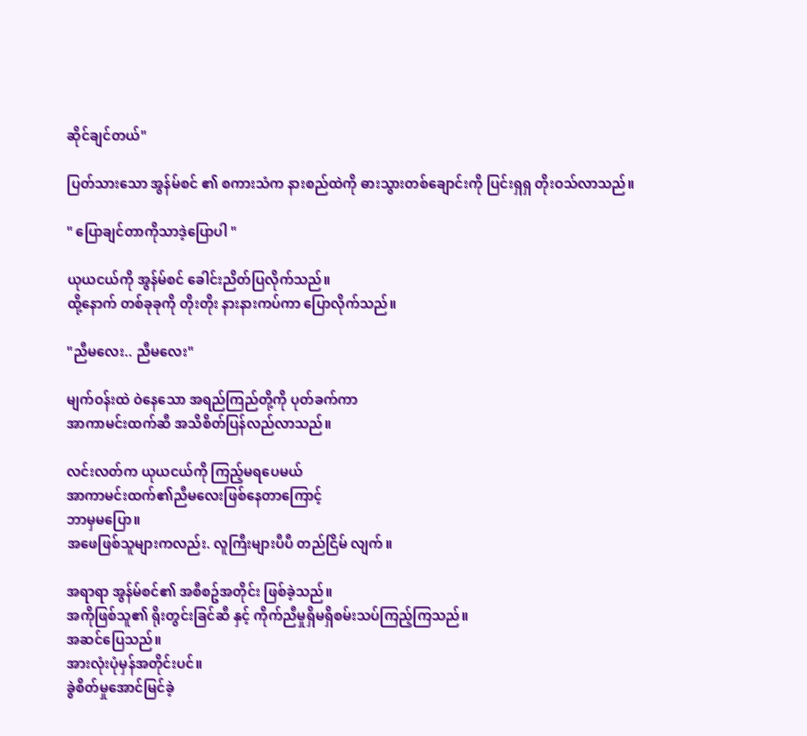ဆိုင်ချင်တယ်"

ပြတ်သားသော အွန်မ်စင် ၏ စကားသံက နားစည်ထဲကို ဓားသွားတစ်ချောင်းကို ပြင်းရှရှ တိုးဝသ်လာသည်။

" ပြောချင်တာကိုသာဒဲ့ပြောပါ "

ယုယငယ်ကို အွန်မ်စင် ခေါင်းညိတ်ပြလိုက်သည်။
ထို့နောက် တစ်ခုခုကို တိုးတိုး နားနားကပ်ကာ ပြောလိုက်သည်။

"ညီမလေး.. ညီမလေး"

မျက်ဝန်းထဲ ဝဲနေသော အရည်ကြည်တို့ကို ပုတ်ခက်ကာ
အာကာမင်းထက်ဆီ အသိစိတ်ပြန်လည်လာသည်။

လင်းလတ်က ယုယငယ်ကို ကြည့်မရပေမယ်
အာကာမင်းထက်၏ညီမလေးဖြစ်နေတာကြောင့်
ဘာမှမပြော။
အဖေဖြစ်သူများကလည်း. လူကြီးများပီပီ တည်ငြိမ် လျက်။

အရာရာ အွန်မ်စင်၏ အစီစဥ်အတိုင်း ဖြစ်ခဲ့သည်။
အကိုဖြစ်သူ၏ ရိုးတွင်းခြင်ဆီ နှင့် ကိုက်ညီမှုရှိမရှိစမ်းသပ်ကြည့်ကြသည်။
အဆင်ပြေသည်။
အားလုံးပုံမှန်အတိုင်းပင်။
ခွဲစိတ်မှုအောင်မြင်ခဲ့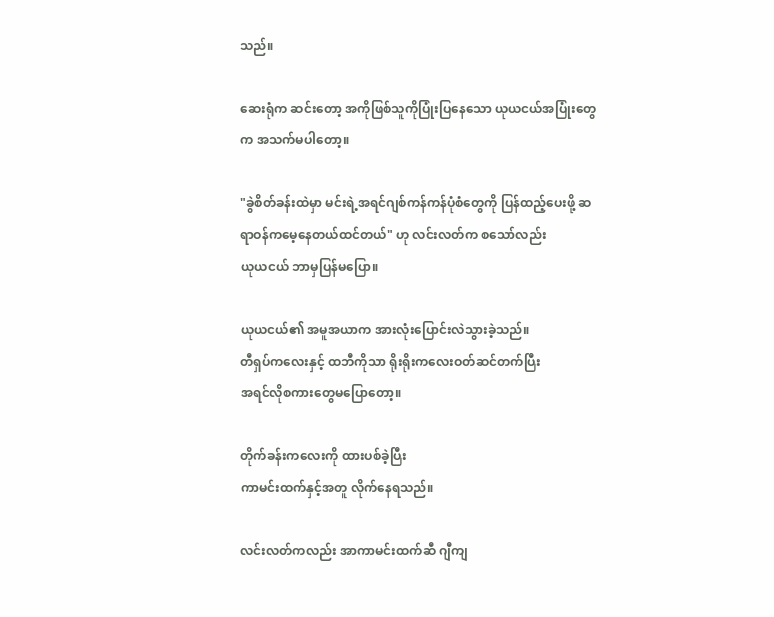သည်။

ဆေးရုံက ဆင်းတော့ အကိုဖြစ်သူကိုပြုံးပြနေသော ယုယငယ်အပြုံးတွေက အသက်မပါတော့။

"ခွဲစိတ်ခန်းထဲမှာ မင်းရဲ့အရင်ဂျစ်ကန်ကန်ပုံစံတွေကို ပြန်ထည့်ပေးဖို့ ဆရာဝန်ကမေ့နေတယ်ထင်တယ်" ဟု လင်းလတ်က စသော်လည်း
ယုယငယ် ဘာမှပြန်မပြော။

ယုယငယ်၏ အမူအယာက အားလုံးပြောင်းလဲသွားခဲ့သည်။
တီရှပ်ကလေးနှင့် ထဘီကိုသာ ရိုးရိုးကလေးဝတ်ဆင်တက်ပြီး
အရင်လိုစကားတွေမပြောတော့။

တိုက်ခန်းကလေးကို ထားပစ်ခဲ့ပြီး
ကာမင်းထက်နှင့်အတူ လိုက်နေရသည်။

လင်းလတ်ကလည်း အာကာမင်းထက်ဆီ ဂျီကျ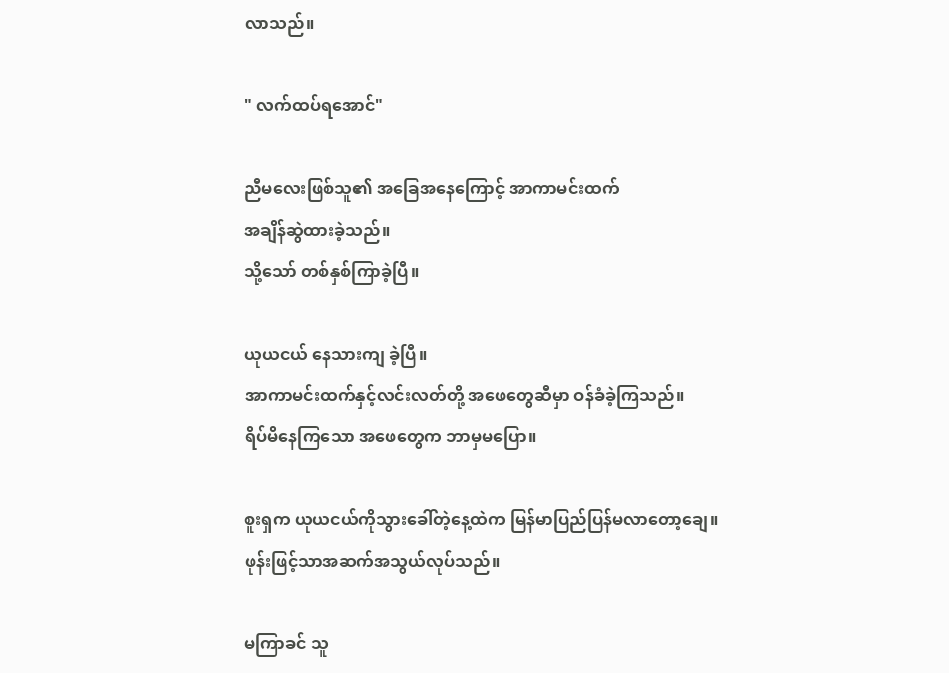လာသည်။

" လက်ထပ်ရအောင်"

ညီမလေးဖြစ်သူ၏ အခြေအနေကြောင့် အာကာမင်းထက်
အချိန်ဆွဲထားခဲ့သည်။
သို့သော် တစ်နှစ်ကြာခဲ့ပြီ။

ယုယငယ် နေသားကျ ခဲ့ပြီ။
အာကာမင်းထက်နှင့်လင်းလတ်တို့ အဖေတွေဆီမှာ ဝန်ခံခဲ့ကြသည်။
ရိပ်မိနေကြသော အဖေတွေက ဘာမှမပြော။

စူးရှက ယုယငယ်ကိုသွားခေါ်တဲ့နေ့ထဲက မြန်မာပြည်ပြန်မလာတော့ချေ။
ဖုန်းဖြင့်သာအဆက်အသွယ်လုပ်သည်။

မကြာခင် သူ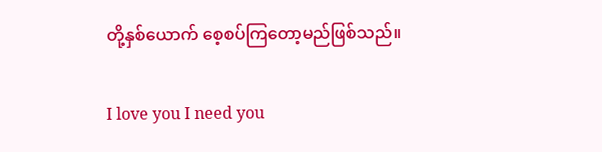တို့နှစ်ယောက် စေ့စပ်ကြတော့မည်ဖြစ်သည်။

I love you I need you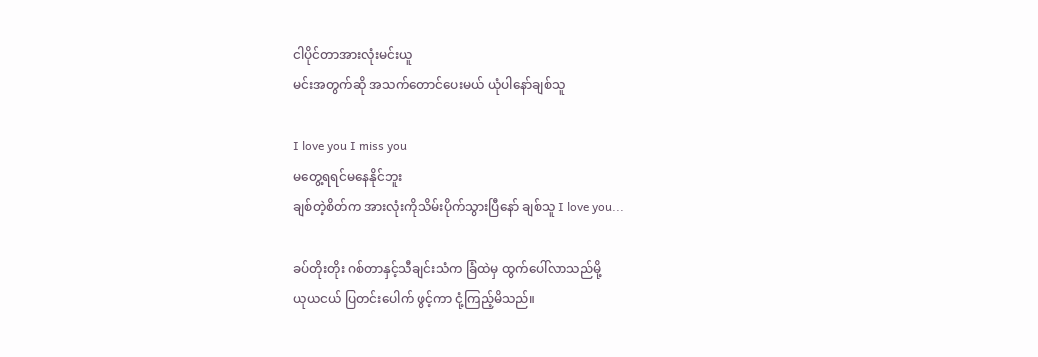ငါပိုင်တာအားလုံးမင်းယူ
မင်းအတွက်ဆို အသက်တောင်ပေးမယ် ယုံပါနော်ချစ်သူ

I love you I miss you
မတွေ့ရရင်မနေနိုင်ဘူး
ချစ်တဲ့စိတ်က အားလုံးကိုသိမ်းပိုက်သွားပြီနော် ချစ်သူ I love you...

ခပ်တိုးတိုး ဂစ်တာနှင့်သီချင်းသံက ခြံထဲမှ ထွက်ပေါ်လာသည်မို့
ယုယငယ် ပြတင်းပေါက် ဖွင့်ကာ ငုံ့ကြည့်မိသည်။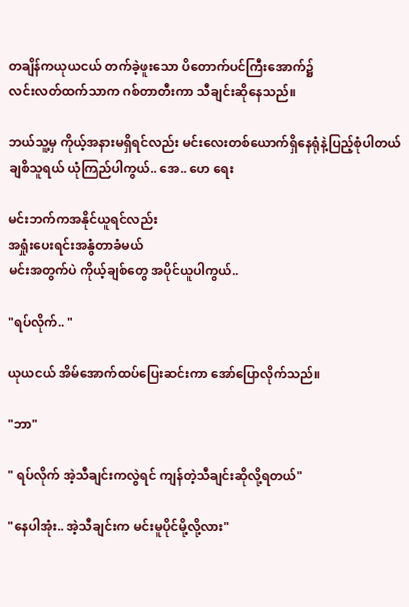တချိန်ကယုယငယ် တက်ခဲ့ဖူးသော ပိတောက်ပင်ကြီးအောက်၌
လင်းလတ်ထက်သာက ဂစ်တာတီးကာ သီချင်းဆိုနေသည်။

ဘယ်သူ့မှ ကိုယ့်အနားမရှိရင်လည်း မင်းလေးတစ်ယောက်ရှိနေရုံနဲ့ပြည့်စုံပါတယ် ချစိသူရယ် ယုံကြည်ပါကွယ်.. အေ.. ဟေ ရေး

မင်းဘက်ကအနိုင်ယူရင်လည်း
အရှုံးပေးရင်းအနွံတာခံမယ်
မင်းအတွက်ပဲ ကိုယ့်ချစ်တွေ အပိုင်ယူပါကွယ်..

"ရပ်လိုက်.. "

ယုယငယ် အိမ်အောက်ထပ်ပြေးဆင်းကာ အော်ပြောလိုက်သည်။

"ဘာ"

" ရပ်လိုက် အဲ့သီချင်းကလွဲရင် ကျန်တဲ့သီချင်းဆိုလို့ရတယ်"

"နေပါအုံး.. အဲ့သီချင်းက မင်းမူပိုင်မို့လို့လား"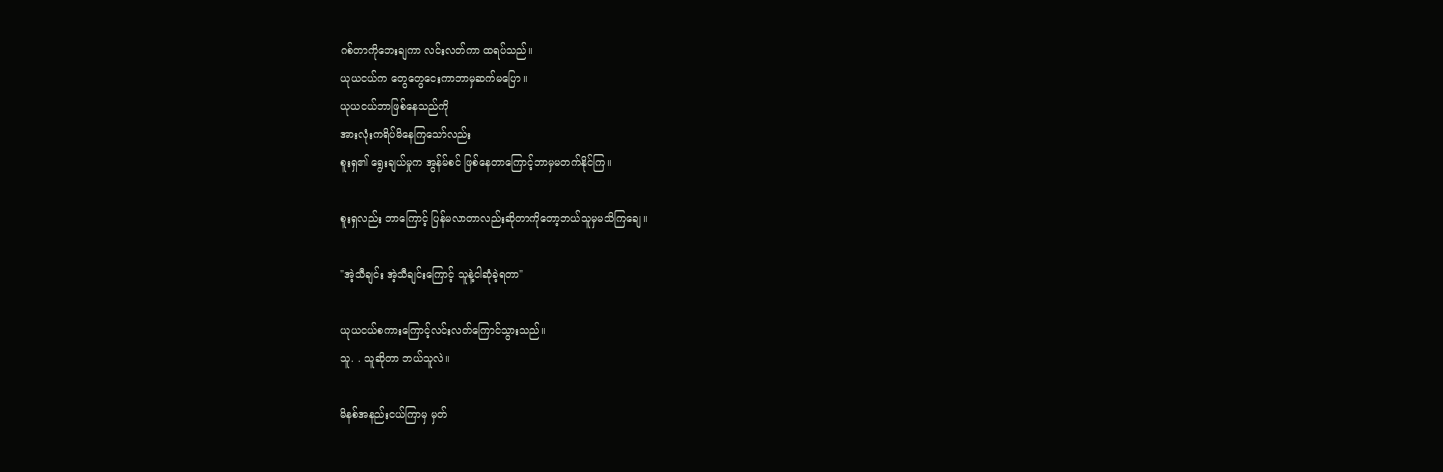ဂစ်တာကိုဘေးချကာ လင်းလတ်ကာ ထရပ်သည်။
ယုယငယ်က တွေတွေငေးကာဘာမှဆက်မပြော။
ယုယငယ်ဘာဖြစ်နေသည်ကို
အားလုံးကရိပ်မိနေကြသော်လည်း
စူးရှ၏ ရွေးချယ်မှုက အွန်မ်စင် ဖြစ်နေတာကြောင့်ဘာမှမတက်နိုင်ကြ။

စူးရှလည်း ဘာကြောင့် ပြန်မလာတာလည်းဆိုတာကိုတော့ဘယ်သူမှမသိကြချေ။

"အဲ့သီချင်း အဲ့သီချင်းကြောင့် သူနဲ့ငါဆုံခဲ့ရတာ"

ယုယငယ်စကားကြောင့်လင်းလတ်ကြောင်သွားသည်။
သူ. . သူဆိုတာ ဘယ်သူလဲ။

မိနစ်အနည်းငယ်ကြာမှ မှတ်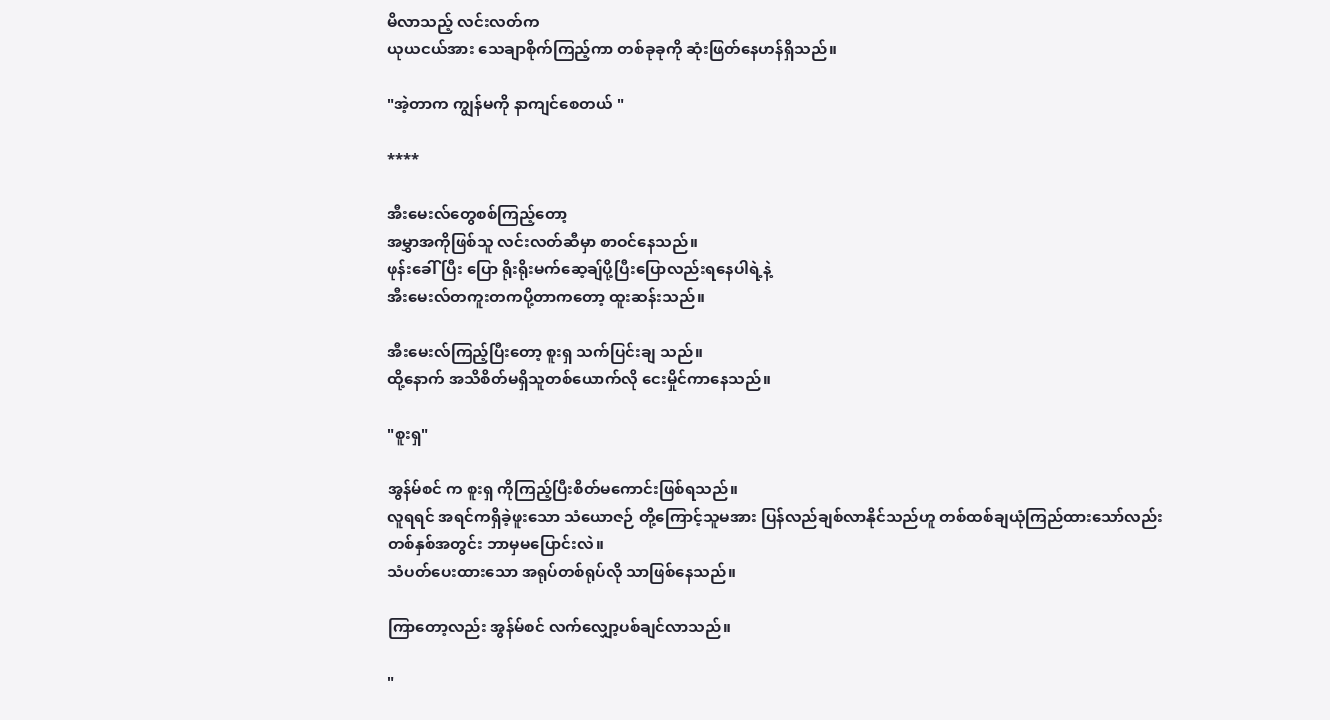မိလာသည့် လင်းလတ်က
ယုယငယ်အား သေချာစိုက်ကြည့်ကာ တစ်ခုခုကို ဆုံးဖြတ်နေဟန်ရှိသည်။

"အဲ့တာက ကျွန်မကို နာကျင်စေတယ် "

****

အီးမေးလ်တွေစစ်ကြည့်တော့
အမွှာအကိုဖြစ်သူ လင်းလတ်ဆီမှာ စာဝင်နေသည်။
ဖုန်းခေါ်ပြီး ပြော ရိုးရိုးမက်ဆေ့ချ်ပို့ပြီးပြောလည်းရနေပါရဲ့နဲ့
အီးမေးလ်တကူးတကပို့တာကတော့ ထူးဆန်းသည်။

အီးမေးလ်ကြည့်ပြီးတော့ စူးရှ သက်ပြင်းချ သည်။
ထို့နောက် အသိစိတ်မရှိသူတစ်ယောက်လို ငေးမှိုင်ကာနေသည်။

"စူးရှ"

အွန်မ်စင် က စူးရှ ကိုကြည့်ပြီးစိတ်မကောင်းဖြစ်ရသည်။
လူရရင် အရင်ကရှိခဲ့ဖူးသော သံယောဇဉ် တို့ကြောင့်သူမအား ပြန်လည်ချစ်လာနိုင်သည်ဟူ တစ်ထစ်ချယုံကြည်ထားသော်လည်း
တစ်နှစ်အတွင်း ဘာမှမပြောင်းလဲ။
သံပတ်ပေးထားသော အရုပ်တစ်ရုပ်လို သာဖြစ်နေသည်။

ကြာတော့လည်း အွန်မ်စင် လက်လျှော့ပစ်ချင်လာသည်။

"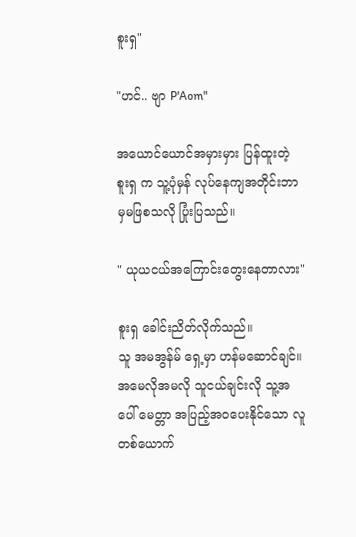စူးရှ"

"ဟင်.. ဗျာ P'Aom"

အယောင်ယောင်အမှားမှား ပြန်ထူးတဲ့ စူးရှ က သူ့ပုံမှန် လုပ်နေကျအတိုင်းဘာမှမဖြစသလို ပြုံးပြသည်။

" ယုယငယ်အကြောင်းတွေးနေတာလား"

စူးရှ ခေါင်းညိတ်လိုက်သည်။
သူ အမအွန်မ် ရှေ့မှာ ဟန်မဆောင်ချင်။
အမေလိုအမလို သူငယ်ချင်းလို သူ့အပေါ် မေတ္တာ အပြည့်အဝပေးနိုင်သော လူတစ်ယောက်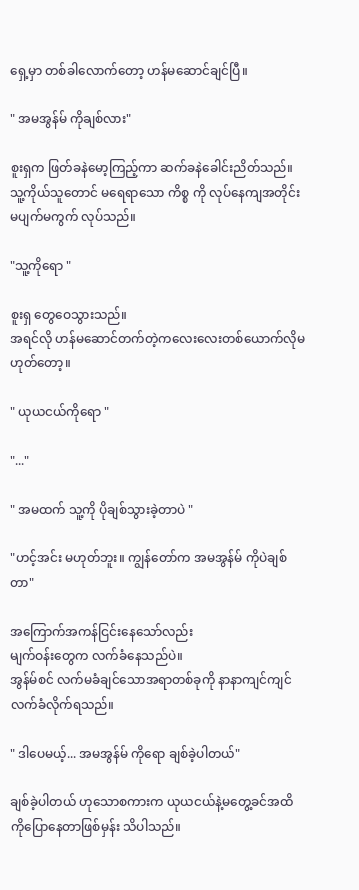ရှေ့မှာ တစ်ခါလောက်တော့ ဟန်မဆောင်ချင်ပြီ။

" အမအွန်မ် ကိုချစ်လား"

စူးရှက ဖြတ်ခနဲမော့ကြည့်ကာ ဆက်ခနဲခေါင်းညိတ်သည်။
သူ့ကိုယ်သူတောင် မရေရာသော ကိစ္စ ကို လုပ်နေကျအတိုင်း မပျက်မကွက် လုပ်သည်။

"သူ့ကိုရော "

စူးရှ တွေဝေသွားသည်။
အရင်လို ဟန်မဆောင်တက်တဲ့ကလေးလေးတစ်ယောက်လိုမဟုတ်တော့။

" ယုယငယ်ကိုရော "

"..."

" အမထက် သူ့ကို ပိုချစ်သွားခဲ့တာပဲ "

"ဟင့်အင်း မဟုတ်ဘူး။ ကျွန်တော်က အမအွန်မ် ကိုပဲချစ်တာ"

အကြောက်အကန်ငြင်းနေသော်လည်း
မျက်ဝန်းတွေက လက်ခံနေသည်ပဲ။
အွန်မ်စင် လက်မခံချင်သောအရာတစ်ခုကို နာနာကျင်ကျင်လက်ခံလိုက်ရသည်။

" ဒါပေမယ့်... အမအွန်မ် ကိုရော ချစ်ခဲ့ပါတယ်"

ချစ်ခဲ့ပါတယ် ဟုသောစကားက ယုယငယ်နဲ့မတွေ့ခင်အထိကိုပြောနေတာဖြစ်မှန်း သိပါသည်။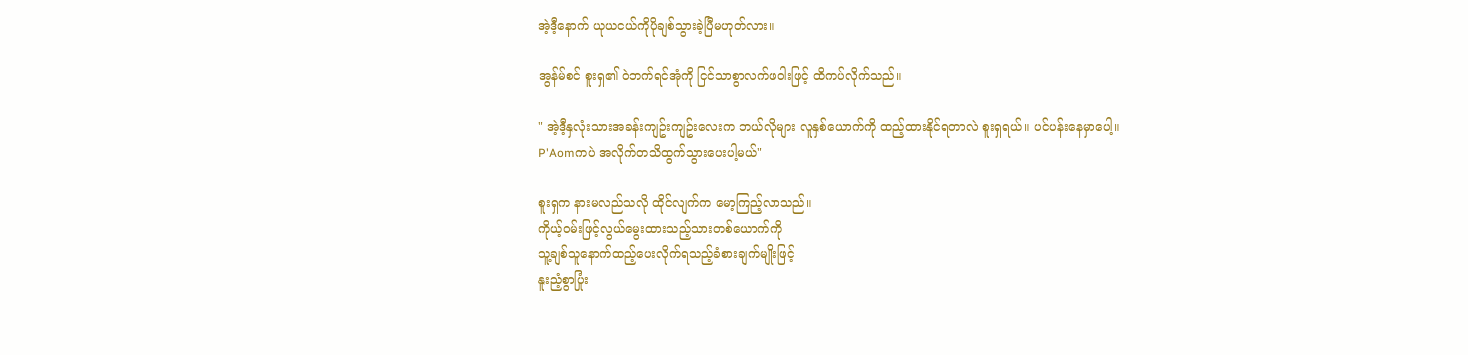အဲ့ဒီ့နောက် ယုယငယ်ကိုပိုချစ်သွားခဲ့ပြီမဟုတ်လား။

အွန်မ်စင် စူးရှ၏ ဝဲဘက်ရင်အုံကို ငြင်သာစွာလက်ဖဝါးဖြင့် ထိကပ်လိုက်သည်။

" အဲ့ဒီ့နှလုံးသားအခန်းကျဥ်းကျဥ်းလေးက ဘယ်လိုများ လူနှစ်ယောက်ကို ထည့်ထားနိုင်ရတာလဲ စူးရှရယ်။ ပင်ပန်းနေမှာပေါ့။
P'Aomကပဲ အလိုက်တသိထွက်သွားပေးပါ့မယ်"

စူးရှက နားမလည်သလို ထိုင်လျက်က မော့ကြည့်လာသည်။
ကိုယ့်ဝမ်းဖြင့်လွယ်မွေးထားသည့်သားတစ်ယောက်ကို
သူ့ချစ်သူနောက်ထည့်ပေးလိုက်ရသည့်ခံစားချက်မျိုးဖြင့်
နူးညံ့စွာပြုံး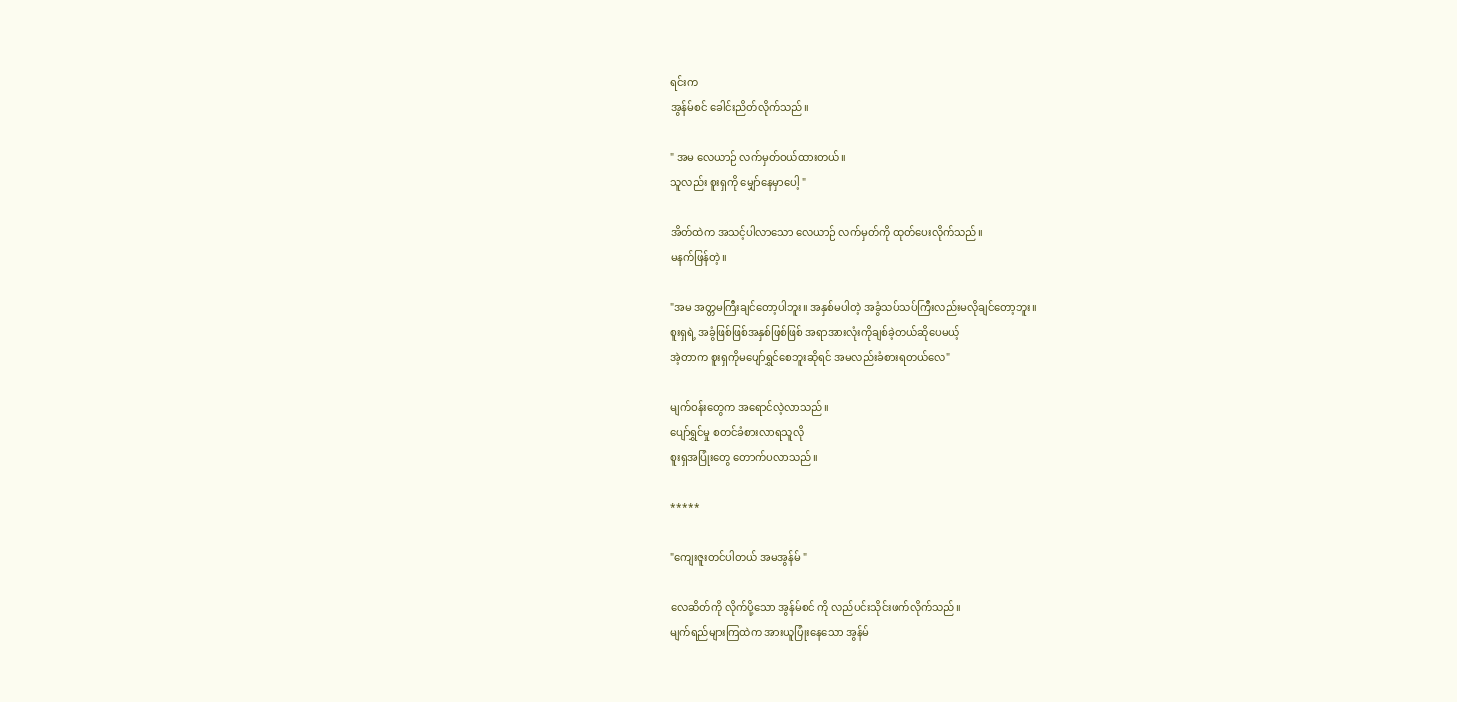ရင်းက
အွန်မ်စင် ခေါင်းညိတ်လိုက်သည်။

" အမ လေယာဉ် လက်မှတ်ဝယ်ထားတယ်။
သူလည်း စူးရှကို မျှော်နေမှာပေါ့ "

အိတ်ထဲက အသင့်ပါလာသော လေယာဉ် လက်မှတ်ကို ထုတ်ပေးလိုက်သည်။
မနက်ဖြန်တဲ့။

"အမ အတ္တမကြီးချင်တော့ပါဘူး။ အနှစ်မပါတဲ့ အခွံသပ်သပ်ကြီးလည်းမလိုချင်တော့ဘူး။
စူးရှရဲ့ အခွံဖြစ်ဖြစ်အနှစ်ဖြစ်ဖြစ် အရာအားလုံးကိုချစ်ခဲ့တယ်ဆိုပေမယ့်
အဲ့တာက စူးရှကိုမပျော်ရွှင်စေဘူးဆိုရင် အမလည်းခံစားရတယ်လေ"

မျက်ဝန်းတွေက အရောင်လဲ့လာသည်။
ပျော်ရွှင်မှု စတင်ခံစားလာရသူလို
စူးရှအပြုံးတွေ တောက်ပလာသည်။

*****

"ကျေးဇူးတင်ပါတယ် အမအွန်မ် "

လေဆိတ်ကို လိုက်ပို့သော အွန်မ်စင် ကို လည်ပင်းသိုင်းဖက်လိုက်သည်။
မျက်ရည်များကြထဲက အားယူပြုံးနေသော အွန်မ်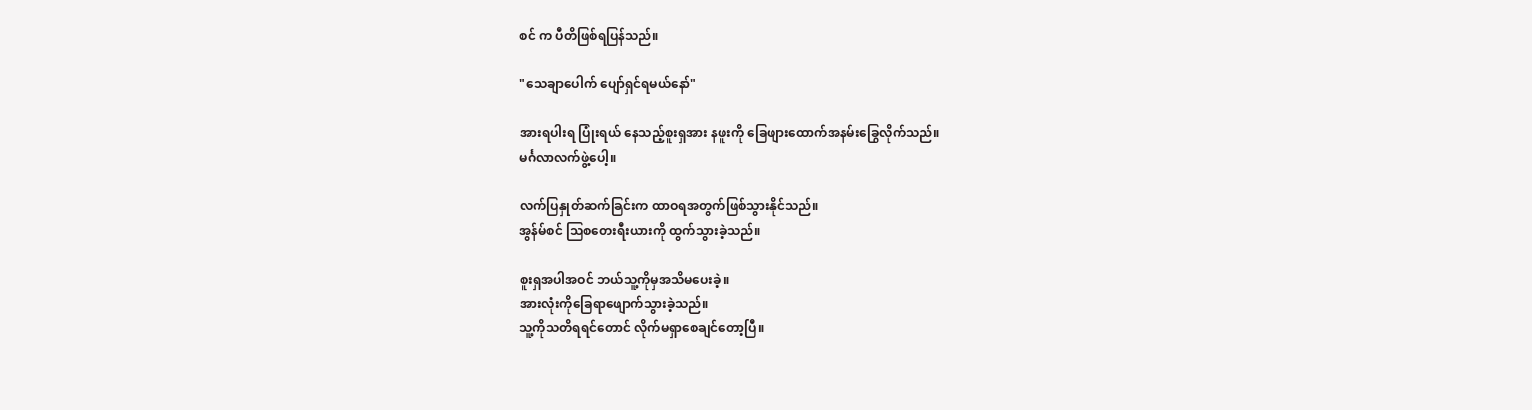စင် က ပီတိဖြစ်ရပြန်သည်။

"သေချာပေါက် ပျော်ရှင်ရမယ်နော်"

အားရပါးရ ပြုံးရယ် နေသည့်စူးရှအား နဖူးကို ခြေဖျားထောက်အနမ်းခြွေလိုက်သည်။
မင်္ဂလာလက်ဖွဲ့ပေါ့။

လက်ပြနှုတ်ဆက်ခြင်းက ထာဝရအတွက်ဖြစ်သွားနိုင်သည်။
အွန်မ်စင် သြစတေးရီးယားကို ထွက်သွားခဲ့သည်။

စူးရှအပါအဝင် ဘယ်သူ့ကိုမှအသိမပေးခဲ့။
အားလုံးကိုခြေရာဖျောက်သွားခဲ့သည်။
သူ့ကိုသတိရရင်တောင် လိုက်မရှာစေချင်တော့ပြီ။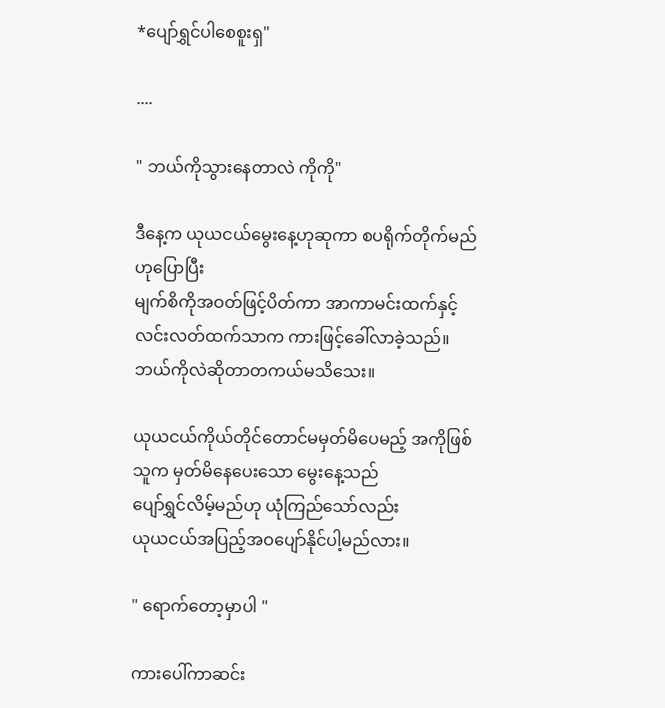*ပျော်ရွှင်ပါစေစူးရှ"

....

" ဘယ်ကိုသွားနေတာလဲ ကိုကို"

ဒီနေ့က ယုယငယ်မွေးနေ့ဟုဆုကာ စပရိုက်တိုက်မည်ဟုပြောပြီး
မျက်စိကိုအဝတ်ဖြင့်ပိတ်ကာ အာကာမင်းထက်နှင့် လင်းလတ်ထက်သာက ကားဖြင့်ခေါ်လာခဲ့သည်။
ဘယ်ကိုလဲဆိုတာတကယ်မသိသေး။

ယုယငယ်ကိုယ်တိုင်တောင်မမှတ်မိပေမည့် အကိုဖြစ်သူက မှတ်မိနေပေးသော မွေးနေ့သည်
ပျော်ရွှင်လိမ့်မည်ဟု ယုံကြည်သော်လည်း
ယုယငယ်အပြည့်အဝပျော်နိုင်ပါ့မည်လား။

" ရောက်တော့မှာပါ "

ကားပေါ်ကာဆင်း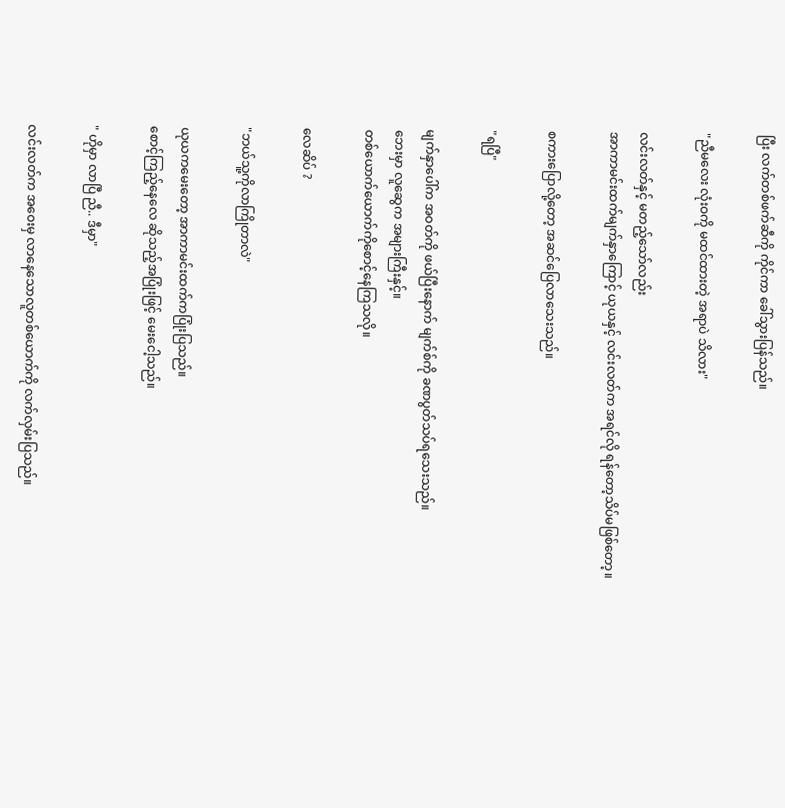ပြီး လက်တစ်ဖက်ဆီကို ကိုင်ကာ ခေါ်သွားပြန်သည်။

"ညီမလေး လုံးဝကို မထင်ထားတဲ့ အရာပဲ သိလား"

လင်းလတ်နှင့် မတည့်သော်လည်း
အာကာမင်းထက်မျက်နှာကြောင့် ယုယနှင့် လင်းလတ်က အရင်လို ရန်တော့သိပ်မဖြစ်တော့။

စကားပြောလို့တော့ အဆင်ပြေလာသေးသည်။

"ရပြီ"

မျက်နှာပေါ်က အဝတ်ကို ဖယ်ပြီးနောက် မျက်စ်ကို ခဏပွတ်သပ်ရသေးသည်။
ဘေးမှာ လူဆွေက အများကြီးနှင့်။
တစ်ယောက်ယောက်ကိုစောင့်နေကြသလို။

လေဆိပ် ?

"ဘယ်သူ့ကိုလာကြိုတာလဲ"

ယုယကမေးတော့ အာကာမင်းထက်ကပြုံးပြသည်။
စောင့်ကြည့်နေလေ ဆိုသည့်အပြုံးဖြင့် မေးငေါ့သည်။

" ဟိုမှာ လာပြီ ညီ.. ဒီမှာ"

လင်းလတ်က အဝေးမှ လာနေသောလူတစ်ယောက်ကို လက်လှမ်းပြသည်။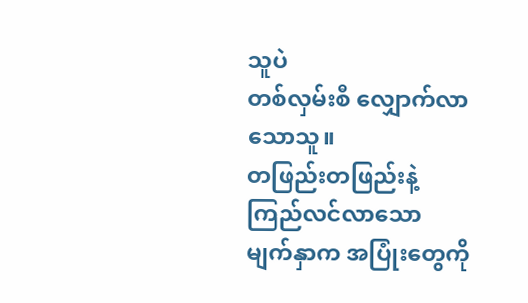သူပဲ
တစ်လှမ်းစီ လျှောက်လာသောသူ။
တဖြည်းတဖြည်းနဲ့ ကြည်လင်လာသော မျက်နှာက အပြုံးတွေကို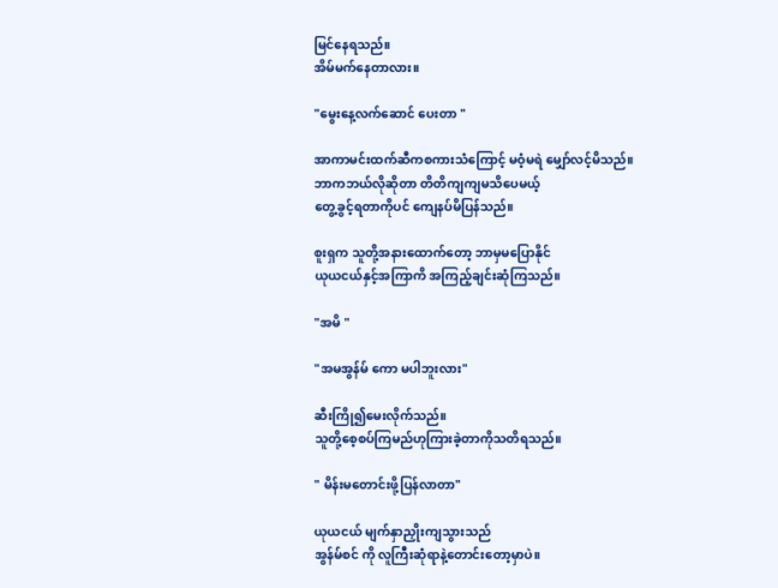မြင်နေရသည်။
အိမ်မက်နေတာလား။

"မွေးနေ့လက်ဆောင် ပေးတာ "

အာကာမင်းထက်ဆီကစကားသံကြောင့် မဝံ့မရဲ မျှော်လင့်မိသည်။
ဘာကဘယ်လိုဆိုတာ တိတိကျကျမသိပေမယ့်
တွေ့ခွင့်ရတာကိုပင် ကျေနပ်မိပြန်သည်။

စူးရှက သူတို့အနားထောက်တော့ ဘာမှမပြောနိုင်
ယုယငယ်နှင့်အကြာကိ အကြည့်ချင်းဆုံကြသည်။

"အမိ "

"အမအွန်မ် ကော မပါဘူးလား"

ဆီးကြို၍မေးလိုက်သည်။
သူတို့စေ့စပ်ကြမည်ဟုကြားခဲ့တာကိုသတိရသည်။

" မိန်းမတောင်းဖို့ပြန်လာတာ"

ယုယငယ် မျက်နှာညှိုးကျသွားသည်
အွန်မ်စင် ကို လူကြီးဆုံရာနဲ့တောင်းတော့မှာပဲ။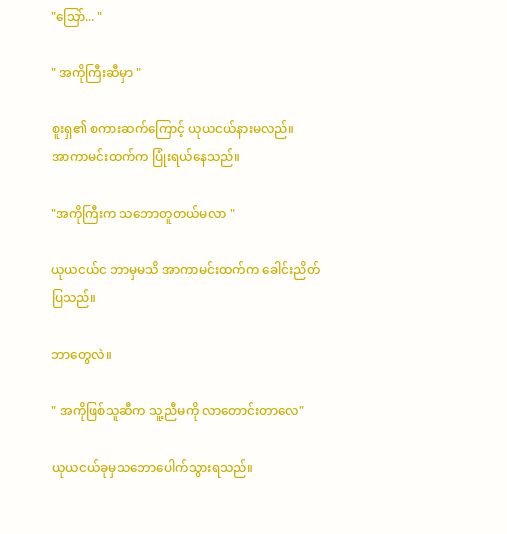"သြော်... "

" အကိုကြီးဆီမှာ "

စူးရှ၏ စကားဆက်ကြောင့် ယုယငယ်နားမလည်။
အာကာမင်းထက်က ပြုံးရယ်နေသည်။

"အကိုကြီးက သဘောတူတယ်မလာ "

ယုယငယ်င ဘာမှမသိ အာကာမင်းထက်က ခေါင်းညိတ်ပြသည်။

ဘာတွေလဲ။

" အကိုဖြစ်သူဆီက သူ့ညီမကို လာတောင်းတာလေ"

ယုယငယ်ခုမှသဘောပေါက်သွားရသည်။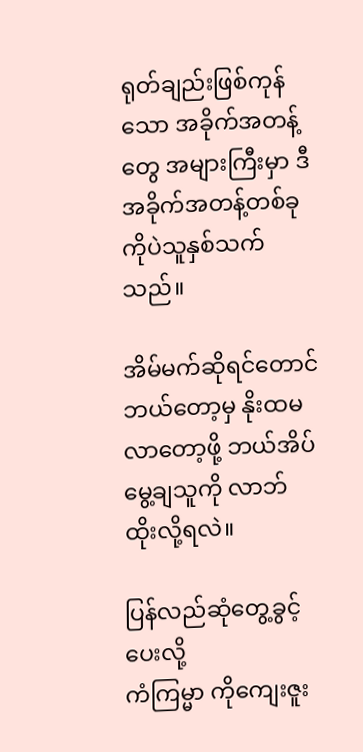ရုတ်ချည်းဖြစ်ကုန်သော အခိုက်အတန့် တွေ အများကြီးမှာ ဒီအခိုက်အတန့်တစ်ခုကိုပဲသူနှစ်သက်သည်။

အိမ်မက်ဆိုရင်တောင် ဘယ်တော့မှ နိုးထမလာတော့ဖို့ ဘယ်အိပ်မွေ့ချသူကို လာဘ်ထိုးလို့ရလဲ။

ပြန်လည်ဆုံတွေ့ခွင့်ပေးလို့
ကံကြမ္မာ ကိုကျေးဇူး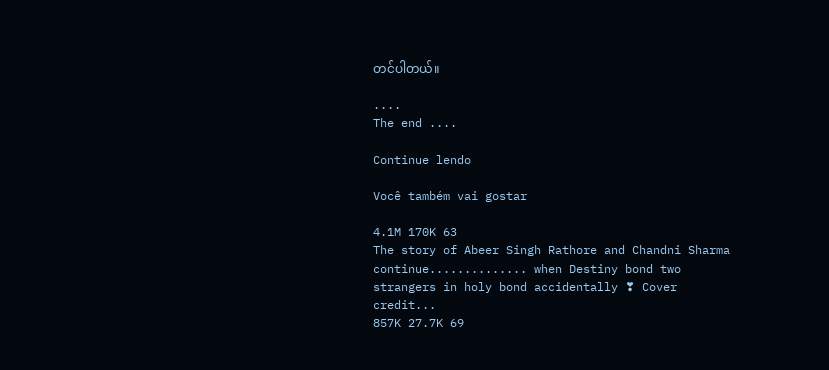တင်ပါတယ်။

....
The end ....

Continue lendo

Você também vai gostar

4.1M 170K 63
The story of Abeer Singh Rathore and Chandni Sharma continue.............. when Destiny bond two strangers in holy bond accidentally ❣ Cover credit...
857K 27.7K 69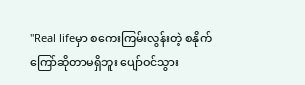"Real lifeမှာ စကေးကြမ်းလွန်းတဲ့ စနိုက်ကြော်ဆိုတာမရှိဘူး ပျော်ဝင်သွား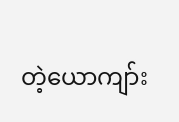တဲ့ယောကျာ်း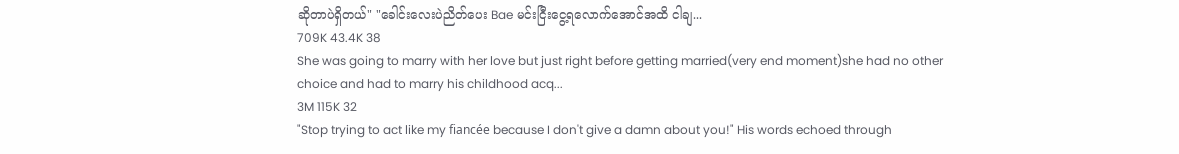ဆိုတာပဲရှိတယ်" "ခေါင်းလေးပဲညိတ်ပေး Bae မင်းငြီးငွေ့ရလောက်အောင်အထိ ငါချ...
709K 43.4K 38
She was going to marry with her love but just right before getting married(very end moment)she had no other choice and had to marry his childhood acq...
3M 115K 32
"Stop trying to act like my fiancée because I don't give a damn about you!" His words echoed through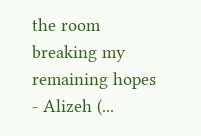the room breaking my remaining hopes - Alizeh (...